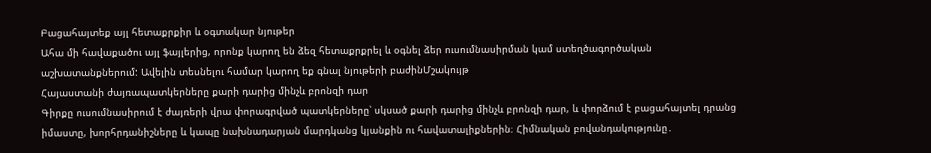Բացահայտեք այլ հետաքրքիր և օգտակար նյութեր
Ահա մի հավաքածու այլ ֆայլերից, որոնք կարող են ձեզ հետաքրքրել և օգնել ձեր ուսումնասիրման կամ ստեղծագործական աշխատանքներում: Ավելին տեսնելու համար կարող եք գնալ նյութերի բաժինՄշակույթ
Հայաստանի ժայռապատկերները քարի դարից մինչև բրոնզի դար
Գիրքը ուսումնասիրում է ժայռերի վրա փորագրված պատկերները՝ սկսած քարի դարից մինչև բրոնզի դար, և փորձում է բացահայտել դրանց իմաստը, խորհրդանիշները և կապը նախնադարյան մարդկանց կյանքին ու հավատալիքներին։ Հիմնական բովանդակությունը․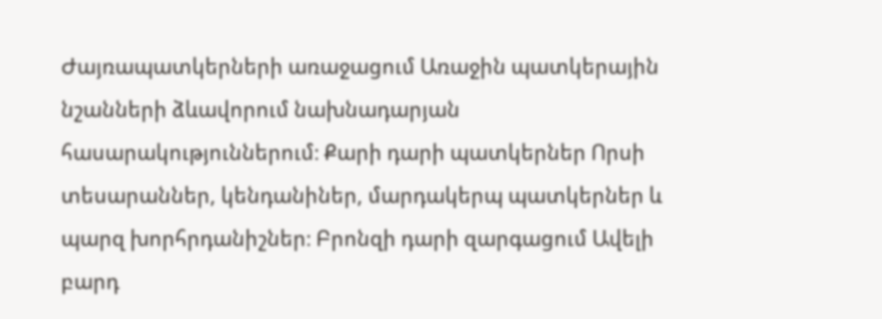Ժայռապատկերների առաջացում Առաջին պատկերային նշանների ձևավորում նախնադարյան հասարակություններում։ Քարի դարի պատկերներ Որսի տեսարաններ, կենդանիներ, մարդակերպ պատկերներ և պարզ խորհրդանիշներ։ Բրոնզի դարի զարգացում Ավելի բարդ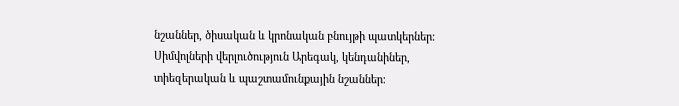նշաններ, ծիսական և կրոնական բնույթի պատկերներ։ Սիմվոլների վերլուծություն Արեգակ, կենդանիներ, տիեզերական և պաշտամունքային նշաններ։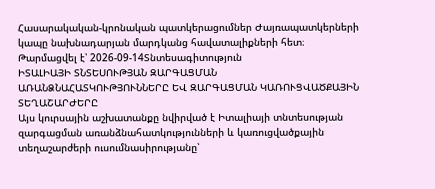Հասարակական-կրոնական պատկերացումներ Ժայռապատկերների կապը նախնադարյան մարդկանց հավատալիքների հետ։
Թարմացվել է՝ 2026-09-14Տնտեսագիտություն
ԻՏԱԼԻԱՅԻ ՏՆՏԵՍՈՒԹՅԱՆ ԶԱՐԳԱՑՄԱՆ ԱՌԱՆՁՆԱՀԱՏԿՈՒԹՅՈՒՆՆԵՐԸ ԵՎ ԶԱՐԳԱՑՄԱՆ ԿԱՌՈՒՑՎԱԾՔԱՅԻՆ ՏԵՂԱՇԱՐԺԵՐԸ
Այս կուրսային աշխատանքը նվիրված է Իտալիայի տնտեսության զարգացման առանձնահատկությունների և կառուցվածքային տեղաշարժերի ուսումնասիրությանը՝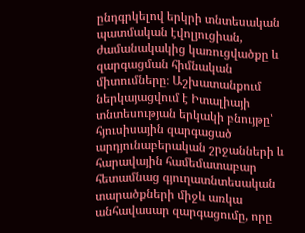ընդգրկելով երկրի տնտեսական պատմական էվոլյուցիան, ժամանակակից կառուցվածքը և զարգացման հիմնական միտումները։ Աշխատանքում ներկայացվում է Իտալիայի տնտեսության երկակի բնույթը՝ հյուսիսային զարգացած արդյունաբերական շրջանների և հարավային համեմատաբար հետամնաց գյուղատնտեսական տարածքների միջև առկա անհավասար զարգացումը, որը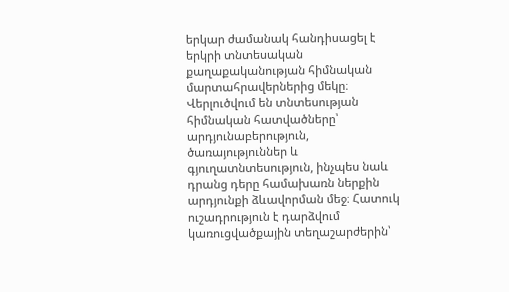երկար ժամանակ հանդիսացել է երկրի տնտեսական քաղաքականության հիմնական մարտահրավերներից մեկը։ Վերլուծվում են տնտեսության հիմնական հատվածները՝ արդյունաբերություն, ծառայություններ և գյուղատնտեսություն, ինչպես նաև դրանց դերը համախառն ներքին արդյունքի ձևավորման մեջ։ Հատուկ ուշադրություն է դարձվում կառուցվածքային տեղաշարժերին՝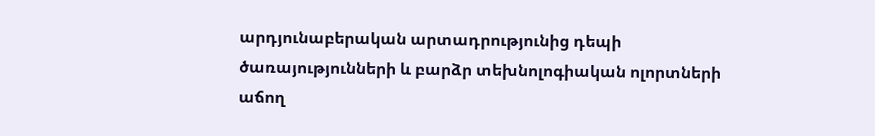արդյունաբերական արտադրությունից դեպի ծառայությունների և բարձր տեխնոլոգիական ոլորտների աճող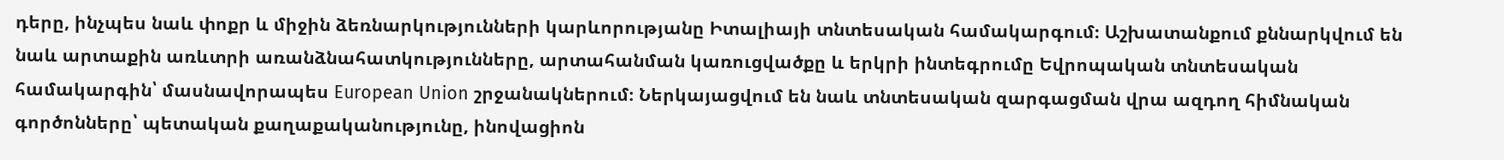դերը, ինչպես նաև փոքր և միջին ձեռնարկությունների կարևորությանը Իտալիայի տնտեսական համակարգում։ Աշխատանքում քննարկվում են նաև արտաքին առևտրի առանձնահատկությունները, արտահանման կառուցվածքը և երկրի ինտեգրումը Եվրոպական տնտեսական համակարգին՝ մասնավորապես European Union շրջանակներում։ Ներկայացվում են նաև տնտեսական զարգացման վրա ազդող հիմնական գործոնները՝ պետական քաղաքականությունը, ինովացիոն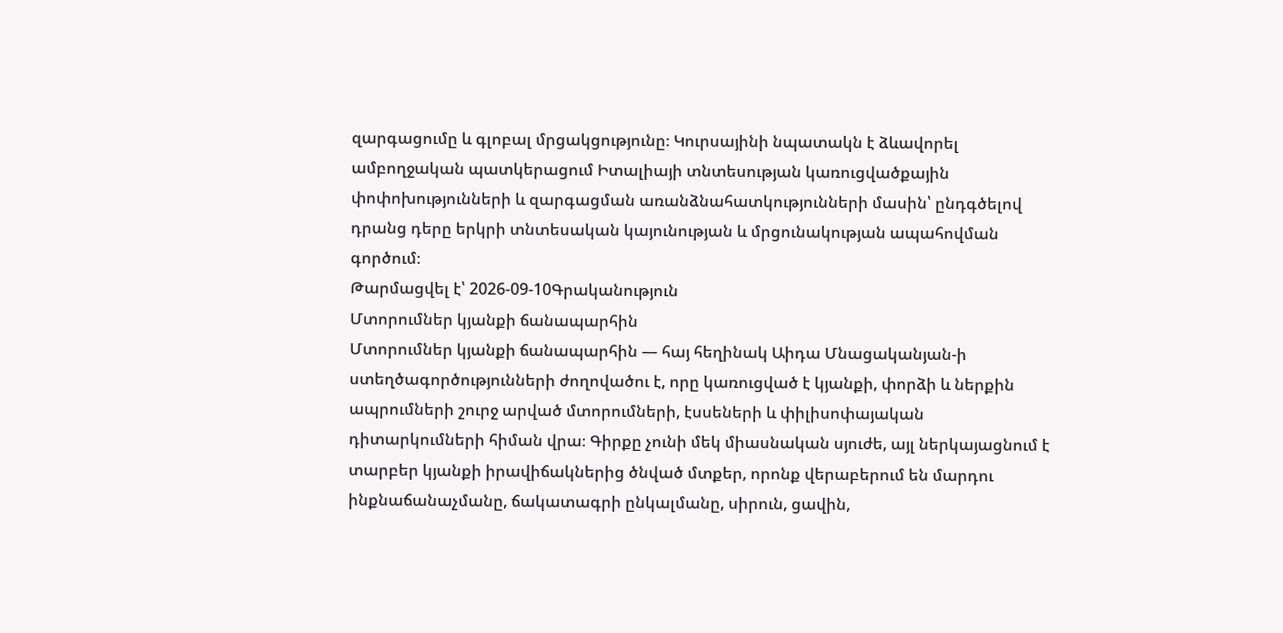զարգացումը և գլոբալ մրցակցությունը։ Կուրսայինի նպատակն է ձևավորել ամբողջական պատկերացում Իտալիայի տնտեսության կառուցվածքային փոփոխությունների և զարգացման առանձնահատկությունների մասին՝ ընդգծելով դրանց դերը երկրի տնտեսական կայունության և մրցունակության ապահովման գործում։
Թարմացվել է՝ 2026-09-10Գրականություն
Մտորումներ կյանքի ճանապարհին
Մտորումներ կյանքի ճանապարհին — հայ հեղինակ Աիդա Մնացականյան-ի ստեղծագործությունների ժողովածու է, որը կառուցված է կյանքի, փորձի և ներքին ապրումների շուրջ արված մտորումների, էսսեների և փիլիսոփայական դիտարկումների հիման վրա։ Գիրքը չունի մեկ միասնական սյուժե, այլ ներկայացնում է տարբեր կյանքի իրավիճակներից ծնված մտքեր, որոնք վերաբերում են մարդու ինքնաճանաչմանը, ճակատագրի ընկալմանը, սիրուն, ցավին,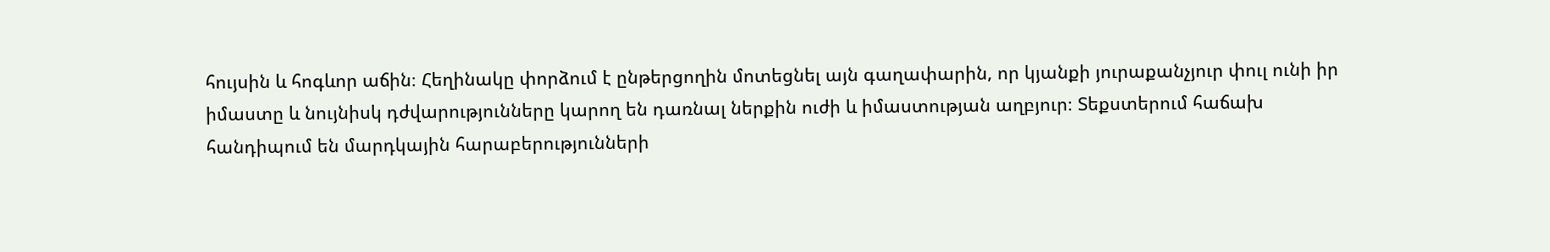հույսին և հոգևոր աճին։ Հեղինակը փորձում է ընթերցողին մոտեցնել այն գաղափարին, որ կյանքի յուրաքանչյուր փուլ ունի իր իմաստը և նույնիսկ դժվարությունները կարող են դառնալ ներքին ուժի և իմաստության աղբյուր։ Տեքստերում հաճախ հանդիպում են մարդկային հարաբերությունների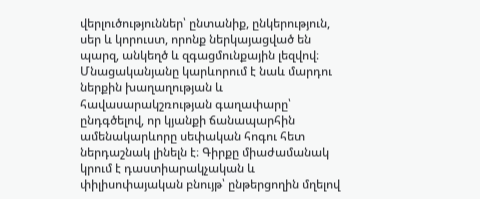վերլուծություններ՝ ընտանիք, ընկերություն, սեր և կորուստ, որոնք ներկայացված են պարզ, անկեղծ և զգացմունքային լեզվով։ Մնացականյանը կարևորում է նաև մարդու ներքին խաղաղության և հավասարակշռության գաղափարը՝ ընդգծելով, որ կյանքի ճանապարհին ամենակարևորը սեփական հոգու հետ ներդաշնակ լինելն է։ Գիրքը միաժամանակ կրում է դաստիարակչական և փիլիսոփայական բնույթ՝ ընթերցողին մղելով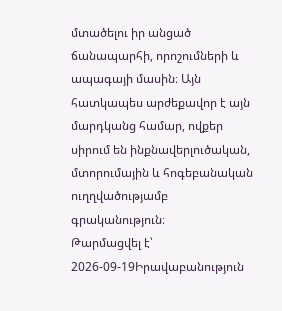մտածելու իր անցած ճանապարհի, որոշումների և ապագայի մասին։ Այն հատկապես արժեքավոր է այն մարդկանց համար, ովքեր սիրում են ինքնավերլուծական, մտորումային և հոգեբանական ուղղվածությամբ գրականություն։
Թարմացվել է՝ 2026-09-19Իրավաբանություն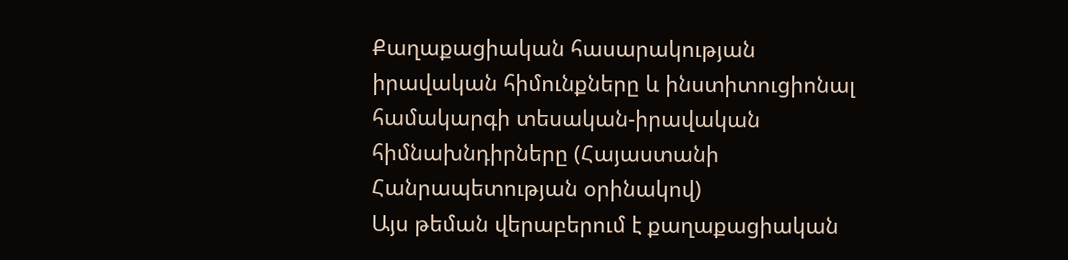Քաղաքացիական հասարակության իրավական հիմունքները և ինստիտուցիոնալ համակարգի տեսական-իրավական հիմնախնդիրները (Հայաստանի Հանրապետության օրինակով)
Այս թեման վերաբերում է քաղաքացիական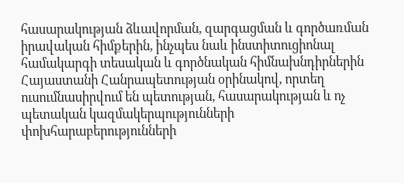հասարակության ձևավորման, զարգացման և գործառման իրավական հիմքերին, ինչպես նաև ինստիտուցիոնալ համակարգի տեսական և գործնական հիմնախնդիրներին Հայաստանի Հանրապետության օրինակով, որտեղ ուսումնասիրվում են պետության, հասարակության և ոչ պետական կազմակերպությունների փոխհարաբերությունների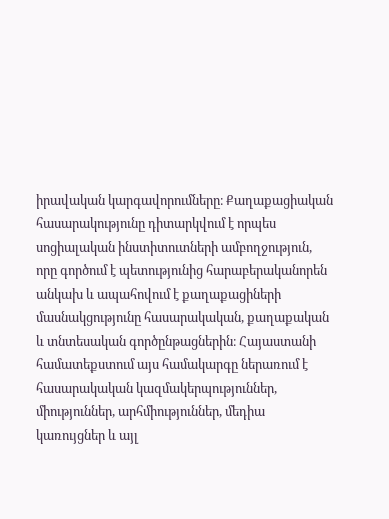իրավական կարգավորումները։ Քաղաքացիական հասարակությունը դիտարկվում է որպես սոցիալական ինստիտուտների ամբողջություն, որը գործում է պետությունից հարաբերականորեն անկախ և ապահովում է քաղաքացիների մասնակցությունը հասարակական, քաղաքական և տնտեսական գործընթացներին։ Հայաստանի համատեքստում այս համակարգը ներառում է հասարակական կազմակերպություններ, միություններ, արհմիություններ, մեդիա կառույցներ և այլ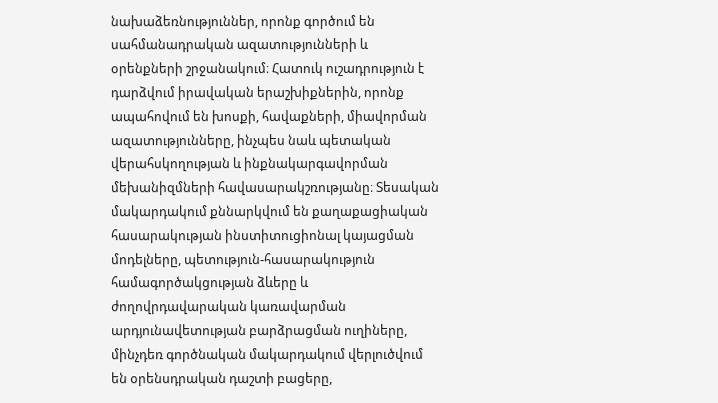նախաձեռնություններ, որոնք գործում են սահմանադրական ազատությունների և օրենքների շրջանակում։ Հատուկ ուշադրություն է դարձվում իրավական երաշխիքներին, որոնք ապահովում են խոսքի, հավաքների, միավորման ազատությունները, ինչպես նաև պետական վերահսկողության և ինքնակարգավորման մեխանիզմների հավասարակշռությանը։ Տեսական մակարդակում քննարկվում են քաղաքացիական հասարակության ինստիտուցիոնալ կայացման մոդելները, պետություն-հասարակություն համագործակցության ձևերը և ժողովրդավարական կառավարման արդյունավետության բարձրացման ուղիները, մինչդեռ գործնական մակարդակում վերլուծվում են օրենսդրական դաշտի բացերը,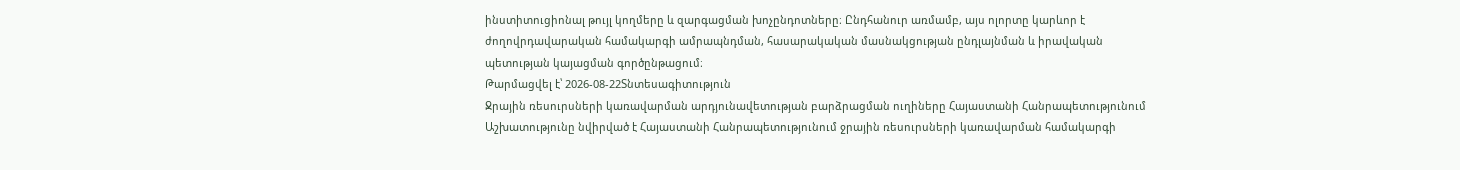ինստիտուցիոնալ թույլ կողմերը և զարգացման խոչընդոտները։ Ընդհանուր առմամբ, այս ոլորտը կարևոր է ժողովրդավարական համակարգի ամրապնդման, հասարակական մասնակցության ընդլայնման և իրավական պետության կայացման գործընթացում։
Թարմացվել է՝ 2026-08-22Տնտեսագիտություն
Ջրային ռեսուրսների կառավարման արդյունավետության բարձրացման ուղիները Հայաստանի Հանրապետությունում
Աշխատությունը նվիրված է Հայաստանի Հանրապետությունում ջրային ռեսուրսների կառավարման համակարգի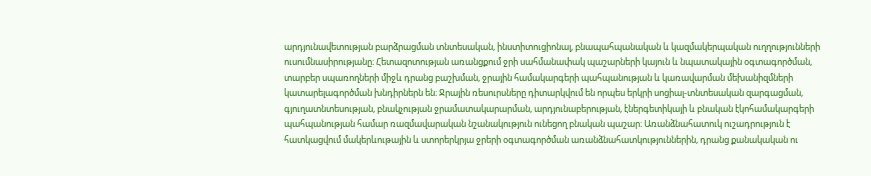արդյունավետության բարձրացման տնտեսական, ինստիտուցիոնալ, բնապահպանական և կազմակերպական ուղղությունների ուսումնասիրությանը։ Հետազոտության առանցքում ջրի սահմանափակ պաշարների կայուն և նպատակային օգտագործման, տարբեր սպառողների միջև դրանց բաշխման, ջրային համակարգերի պահպանության և կառավարման մեխանիզմների կատարելագործման խնդիրներն են։ Ջրային ռեսուրսները դիտարկվում են որպես երկրի սոցիալ-տնտեսական զարգացման, գյուղատնտեսության, բնակչության ջրամատակարարման, արդյունաբերության, էներգետիկայի և բնական էկոհամակարգերի պահպանության համար ռազմավարական նշանակություն ունեցող բնական պաշար։ Առանձնահատուկ ուշադրություն է հատկացվում մակերևութային և ստորերկրյա ջրերի օգտագործման առանձնահատկություններին, դրանց քանակական ու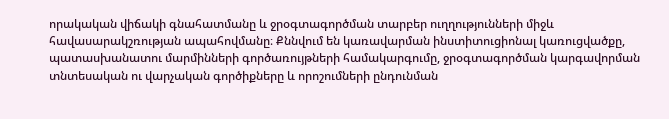որակական վիճակի գնահատմանը և ջրօգտագործման տարբեր ուղղությունների միջև հավասարակշռության ապահովմանը։ Քննվում են կառավարման ինստիտուցիոնալ կառուցվածքը, պատասխանատու մարմինների գործառույթների համակարգումը, ջրօգտագործման կարգավորման տնտեսական ու վարչական գործիքները և որոշումների ընդունման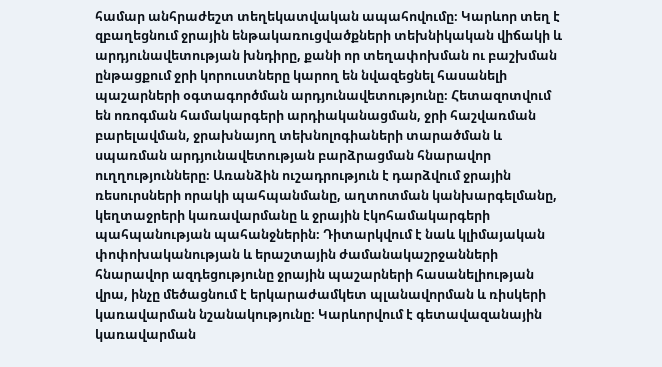համար անհրաժեշտ տեղեկատվական ապահովումը։ Կարևոր տեղ է զբաղեցնում ջրային ենթակառուցվածքների տեխնիկական վիճակի և արդյունավետության խնդիրը, քանի որ տեղափոխման ու բաշխման ընթացքում ջրի կորուստները կարող են նվազեցնել հասանելի պաշարների օգտագործման արդյունավետությունը։ Հետազոտվում են ոռոգման համակարգերի արդիականացման, ջրի հաշվառման բարելավման, ջրախնայող տեխնոլոգիաների տարածման և սպառման արդյունավետության բարձրացման հնարավոր ուղղությունները։ Առանձին ուշադրություն է դարձվում ջրային ռեսուրսների որակի պահպանմանը, աղտոտման կանխարգելմանը, կեղտաջրերի կառավարմանը և ջրային էկոհամակարգերի պահպանության պահանջներին։ Դիտարկվում է նաև կլիմայական փոփոխականության և երաշտային ժամանակաշրջանների հնարավոր ազդեցությունը ջրային պաշարների հասանելիության վրա, ինչը մեծացնում է երկարաժամկետ պլանավորման և ռիսկերի կառավարման նշանակությունը։ Կարևորվում է գետավազանային կառավարման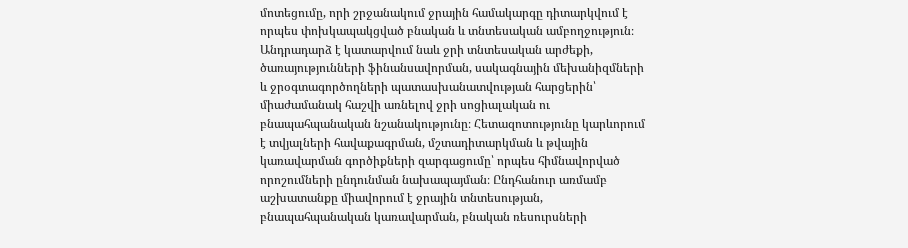մոտեցումը, որի շրջանակում ջրային համակարգը դիտարկվում է որպես փոխկապակցված բնական և տնտեսական ամբողջություն։ Անդրադարձ է կատարվում նաև ջրի տնտեսական արժեքի, ծառայությունների ֆինանսավորման, սակագնային մեխանիզմների և ջրօգտագործողների պատասխանատվության հարցերին՝ միաժամանակ հաշվի առնելով ջրի սոցիալական ու բնապահպանական նշանակությունը։ Հետազոտությունը կարևորում է տվյալների հավաքագրման, մշտադիտարկման և թվային կառավարման գործիքների զարգացումը՝ որպես հիմնավորված որոշումների ընդունման նախապայման։ Ընդհանուր առմամբ աշխատանքը միավորում է ջրային տնտեսության, բնապահպանական կառավարման, բնական ռեսուրսների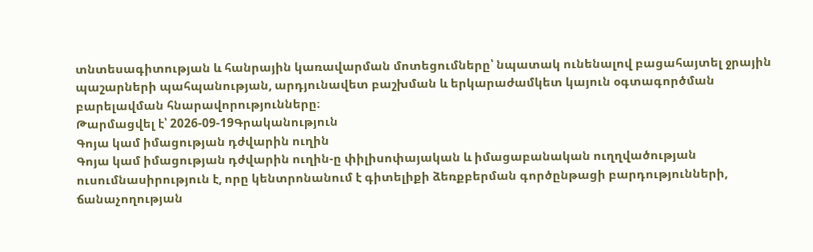տնտեսագիտության և հանրային կառավարման մոտեցումները՝ նպատակ ունենալով բացահայտել ջրային պաշարների պահպանության, արդյունավետ բաշխման և երկարաժամկետ կայուն օգտագործման բարելավման հնարավորությունները։
Թարմացվել է՝ 2026-09-19Գրականություն
Գոյա կամ իմացության դժվարին ուղին
Գոյա կամ իմացության դժվարին ուղին-ը փիլիսոփայական և իմացաբանական ուղղվածության ուսումնասիրություն է, որը կենտրոնանում է գիտելիքի ձեռքբերման գործընթացի բարդությունների, ճանաչողության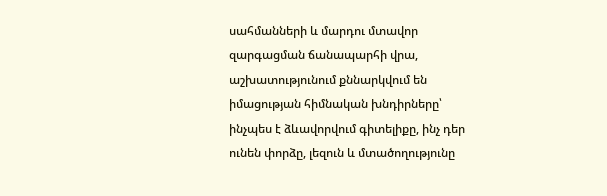սահմանների և մարդու մտավոր զարգացման ճանապարհի վրա, աշխատությունում քննարկվում են իմացության հիմնական խնդիրները՝ ինչպես է ձևավորվում գիտելիքը, ինչ դեր ունեն փորձը, լեզուն և մտածողությունը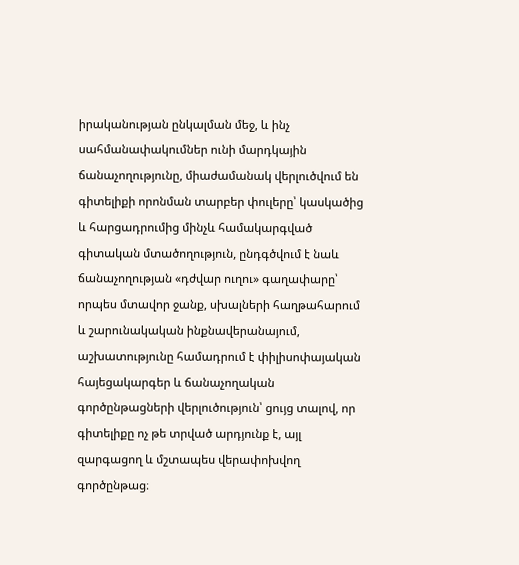իրականության ընկալման մեջ, և ինչ սահմանափակումներ ունի մարդկային ճանաչողությունը, միաժամանակ վերլուծվում են գիտելիքի որոնման տարբեր փուլերը՝ կասկածից և հարցադրումից մինչև համակարգված գիտական մտածողություն, ընդգծվում է նաև ճանաչողության «դժվար ուղու» գաղափարը՝ որպես մտավոր ջանք, սխալների հաղթահարում և շարունակական ինքնավերանայում, աշխատությունը համադրում է փիլիսոփայական հայեցակարգեր և ճանաչողական գործընթացների վերլուծություն՝ ցույց տալով, որ գիտելիքը ոչ թե տրված արդյունք է, այլ զարգացող և մշտապես վերափոխվող գործընթաց։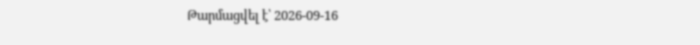Թարմացվել է՝ 2026-09-16